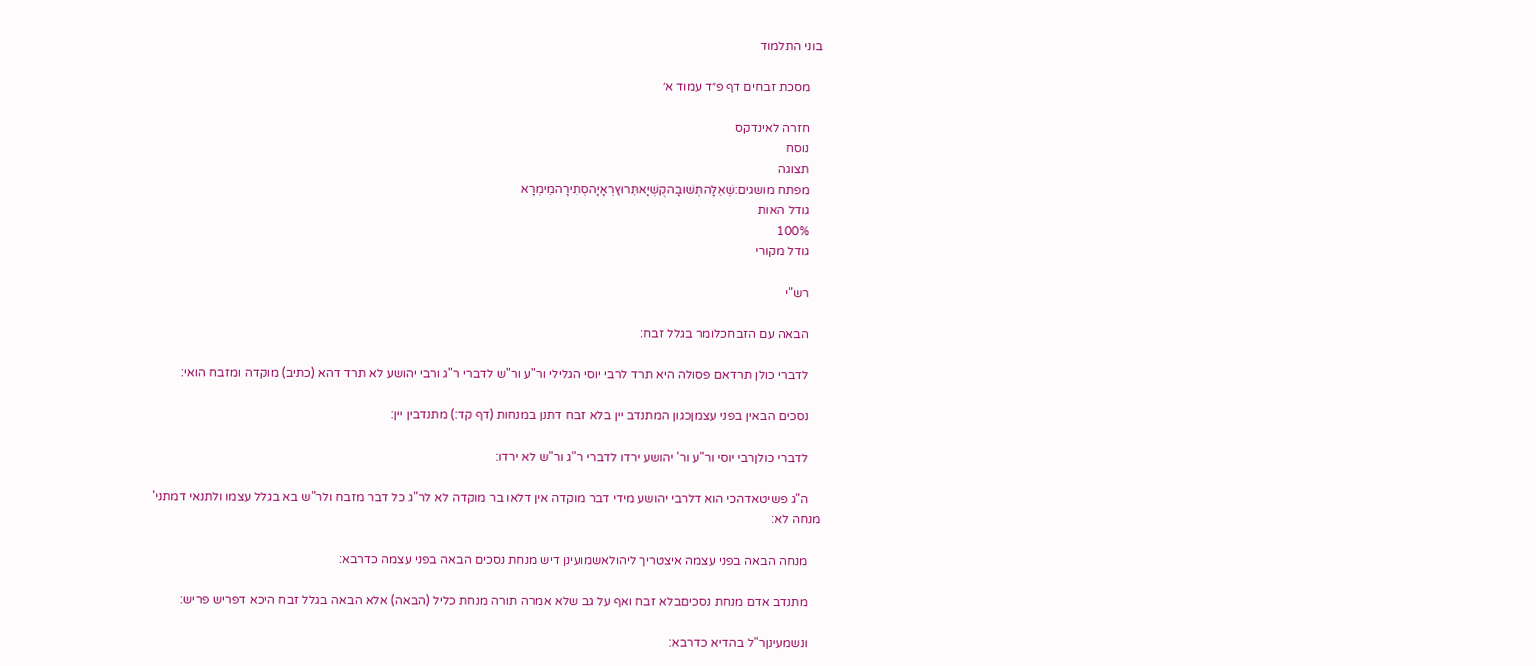בוני התלמוד

    מסכת זבחים דף פ״ד עמוד א׳

    חזרה לאינדקס
    נוסח
    תצוגה
    מפתח מושגים:שְׁאֵלָהתְּשׁוּבָהקֻשְׁיָאתֵּרוּץרְאָיָהסְתִירָהמֵימְרָא
    גודל האות
    100%
    גודל מקורי

    רש"י

    הבאה עם הזבחכלומר בגלל זבח:

    לדברי כולן תרדאם פסולה היא תרד לרבי יוסי הגלילי ור"ע ור"ש לדברי ר"ג ורבי יהושע לא תרד דהא (כתיב) מוקדה ומזבח הואי:

    נסכים הבאין בפני עצמןכגון המתנדב יין בלא זבח דתנן במנחות (דף קד:) מתנדבין יין:

    לדברי כולןרבי יוסי ור"ע ור' יהושע ירדו לדברי ר"ג ור"ש לא ירדו:

    ה"ג פשיטאדהכי הוא דלרבי יהושע מידי דבר מוקדה אין דלאו בר מוקדה לא לר"ג כל דבר מזבח ולר"ש בא בגלל עצמו ולתנאי דמתני' מנחה לא:

    מנחה הבאה בפני עצמה איצטריך ליהולאשמועינן דיש מנחת נסכים הבאה בפני עצמה כדרבא:

    מתנדב אדם מנחת נסכיםבלא זבח ואף על גב שלא אמרה תורה מנחת כליל (הבאה) אלא הבאה בגלל זבח היכא דפריש פריש:

    ונשמעינןר"ל בהדיא כדרבא: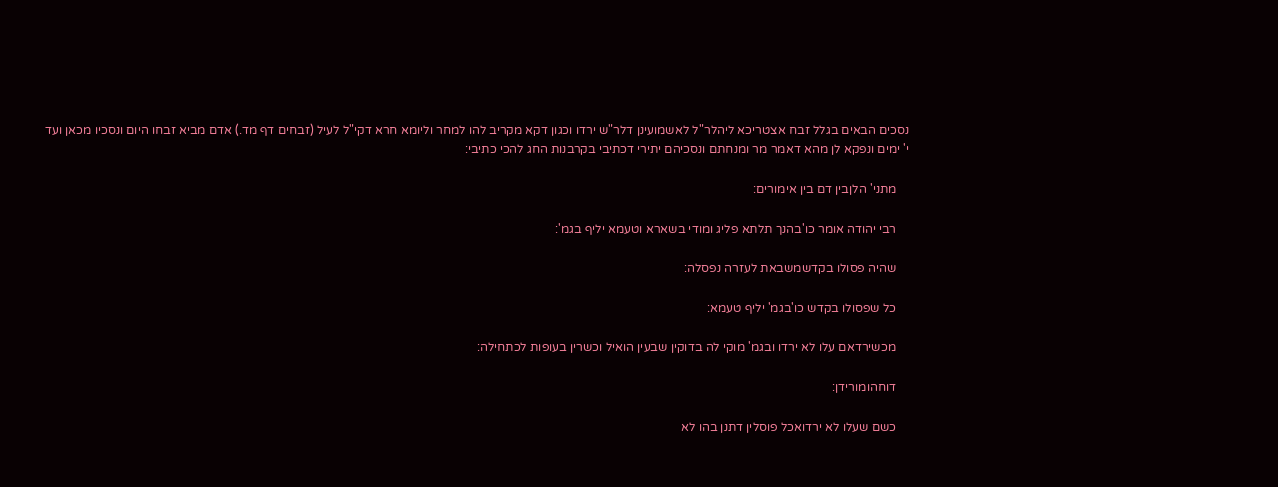נסכים הבאים בגלל זבח אצטריכא ליהלר"ל לאשמועינן דלר"ש ירדו וכגון דקא מקריב להו למחר וליומא חרא דקי"ל לעיל (זבחים דף מד.) אדם מביא זבחו היום ונסכיו מכאן ועד י' ימים ונפקא לן מהא דאמר מר ומנחתם ונסכיהם יתירי דכתיבי בקרבנות החג להכי כתיבי:

    מתני' הלןבין דם בין אימורים:

    רבי יהודה אומר כו'בהנך תלתא פליג ומודי בשארא וטעמא יליף בגמ':

    שהיה פסולו בקדשמשבאת לעזרה נפסלה:

    כל שפסולו בקדש כו'בגמ' יליף טעמא:

    מכשירדאם עלו לא ירדו ובגמ' מוקי לה בדוקין שבעין הואיל וכשרין בעופות לכתחילה:

    דוחהומורידן:

    כשם שעלו לא ירדואכל פוסלין דתנן בהו לא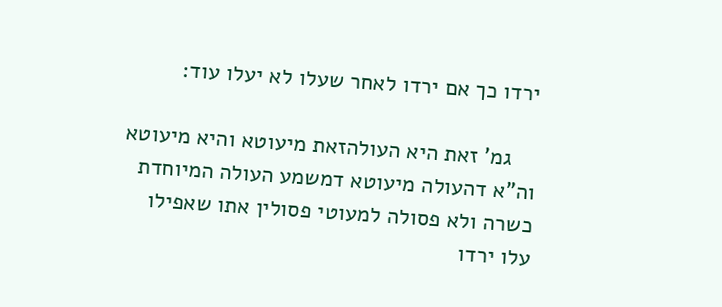ירדו כך אם ירדו לאחר שעלו לא יעלו עוד:

    גמ' זאת היא העולהזאת מיעוטא והיא מיעוטא וה"א דהעולה מיעוטא דמשמע העולה המיוחדת כשרה ולא פסולה למעוטי פסולין אתו שאפילו עלו ירדו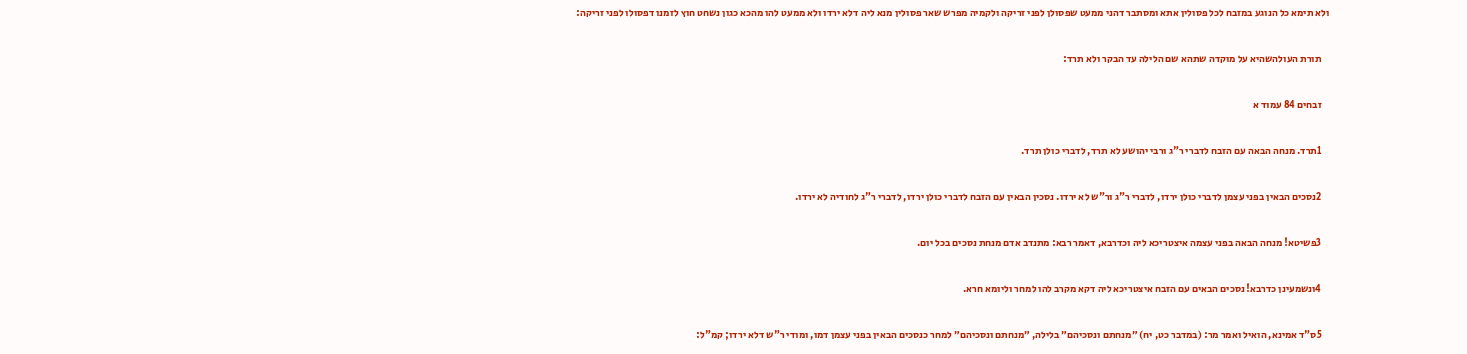ולא תימא כל הנוגע במזבח לכל פסולין אתא ומסתבר דהני ממעט שפסולן לפני זריקה ולקמיה מפרש שאר פסולין מנא ליה דלא ירדו ולא ממעט להו מהכא כגון נשחט חוץ לזמנו דפסולו לפני זריקה:

    תורת העולהשהיא על מוקדה שתהא שם הלילה עד הבקר ולא תרד:

    זבחים 84 עמוד א

    1תרד. מנחה הבאה עם הזבח לדברי ר"ג ורבי יהושע לא תרד, לדברי כולן תרד.

    2נסכים הבאין בפני עצמן לדברי כולן ירדו, לדברי ר"ג ור"ש לא ירדו. נסכין הבאין עם הזבח לדברי כולן ירדו, לדברי ר"ג לחודיה לא ירדו.

    3פשיטא! מנחה הבאה בפני עצמה איצטריכא ליה וכדרבא, דאמר רבא: מתנדב אדם מנחת נסכים בכל יום.

    4ונשמעינן כדרבא! נסכים הבאים עם הזבח איצטריכא ליה דקא מקרב להו למחר וליומא חרא.

    5ס"ד אמינא, הואיל ואמר מר: (במדבר כט, יח) ״מנחתם ונסכיהם״ בלילה, ״מנחתם ונסכיהם״ למחר כנסכים הבאין בפני עצמן דמו, ומודי ר"ש דלא ירדו; קמ"ל: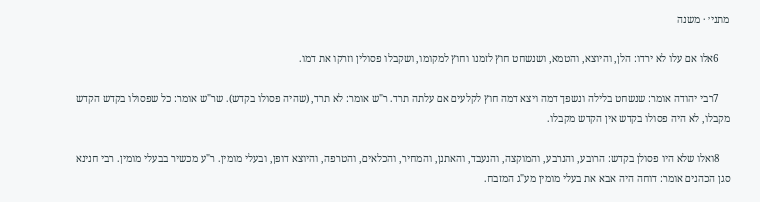מתני׳ · משנה

    6אלו אם עלו לא ירדו: הלן, והיוצא, והטמא, ושנשחט חוץ לזמנו וחוץ למקומו, ושקבלו פסולין וזרקו את דמו.

    7רבי יהודה אומר: שנשחט בלילה ונשפך דמה ויצא דמה חוץ לקלעים אם עלתה תרד. ר"ש אומר: לא תרד, (שהיה פסולו בקדש). שר"ש אומר: כל שפסולו בקדש הקדש מקבלו, לא היה פסולו בקדש אין הקדש מקבלו.

    8ואלו שלא היו פסולן בקדש: הרובע, והנרבע, והמוקצה, והנעבד, והאתנן, והמחיר, והכלאים, והטרפה, והיוצא דופן, ובעלי מומין. ר"ע מכשיר בבעלי מומין. רבי חנינא סגן הכהנים אומר: דוחה היה אבא את בעלי מומין מע"ג המזבח.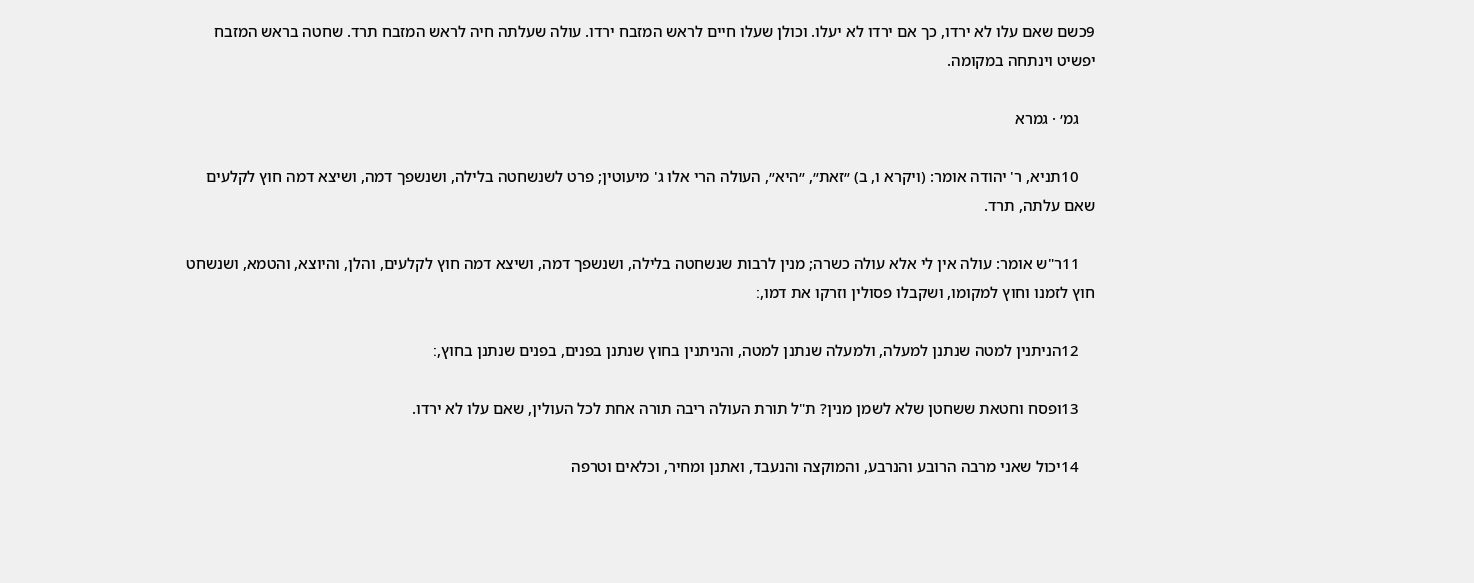9כשם שאם עלו לא ירדו, כך אם ירדו לא יעלו. וכולן שעלו חיים לראש המזבח ירדו. עולה שעלתה חיה לראש המזבח תרד. שחטה בראש המזבח יפשיט וינתחה במקומה.

    גמ׳ · גמרא

    10תניא, ר' יהודה אומר: (ויקרא ו, ב) ״זאת״, ״היא״, העולה הרי אלו ג' מיעוטין; פרט לשנשחטה בלילה, ושנשפך דמה, ושיצא דמה חוץ לקלעים שאם עלתה, תרד.

    11ר"ש אומר: עולה אין לי אלא עולה כשרה; מנין לרבות שנשחטה בלילה, ושנשפך דמה, ושיצא דמה חוץ לקלעים, והלן, והיוצא, והטמא, ושנשחט חוץ לזמנו וחוץ למקומו, ושקבלו פסולין וזרקו את דמו,׃

    12הניתנין למטה שנתנן למעלה, ולמעלה שנתנן למטה, והניתנין בחוץ שנתנן בפנים, בפנים שנתנן בחוץ,׃

    13ופסח וחטאת ששחטן שלא לשמן מנין? ת"ל תורת העולה ריבה תורה אחת לכל העולין, שאם עלו לא ירדו.

    14יכול שאני מרבה הרובע והנרבע, והמוקצה והנעבד, ואתנן ומחיר, וכלאים וטרפה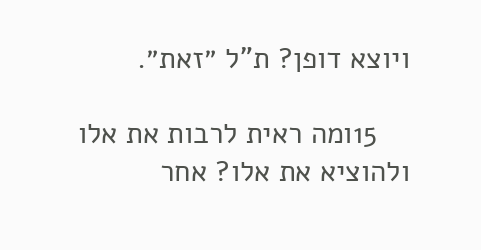ויוצא דופן? ת"ל ״זאת״.

    15ומה ראית לרבות את אלו ולהוציא את אלו? אחר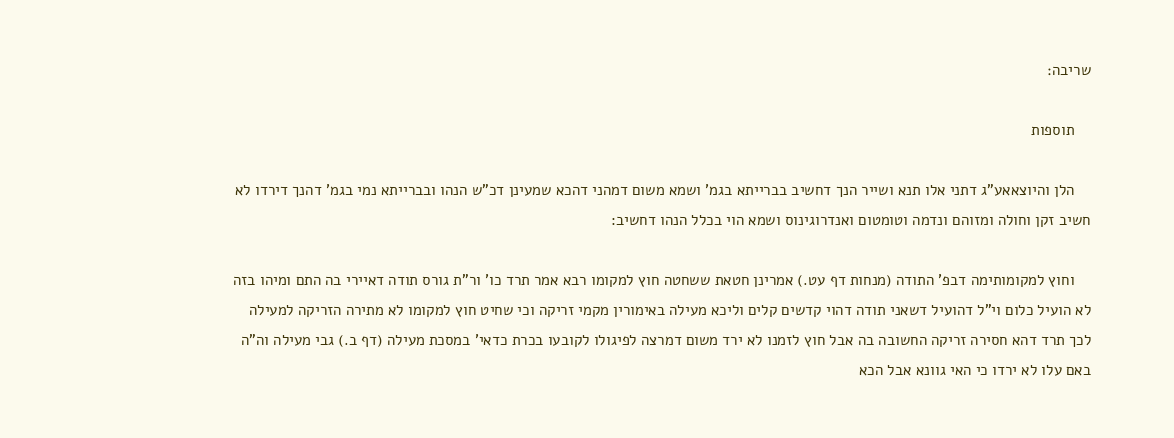שריבה׃

    תוספות

    הלן והיוצאאע"ג דתני אלו תנא ושייר הנך דחשיב בברייתא בגמ' ושמא משום דמהני דהכא שמעינן דכ"ש הנהו ובברייתא נמי בגמ' דהנך דירדו לא חשיב זקן וחולה ומזוהם ונדמה וטומטום ואנדרוגינוס ושמא הוי בכלל הנהו דחשיב:

    וחוץ למקומותימה דבפ' התודה (מנחות דף עט.) אמרינן חטאת ששחטה חוץ למקומו רבא אמר תרד כו' ור"ת גורס תודה דאיירי בה התם ומיהו בזה לא הועיל כלום וי"ל דהועיל דשאני תודה דהוי קדשים קלים וליכא מעילה באימורין מקמי זריקה וכי שחיט חוץ למקומו לא מתירה הזריקה למעילה לכך תרד דהא חסירה זריקה החשובה בה אבל חוץ לזמנו לא ירד משום דמרצה לפיגולו לקובעו בכרת כדאי' במסכת מעילה (דף ב.) גבי מעילה וה"ה באם עלו לא ירדו כי האי גוונא אבל הכא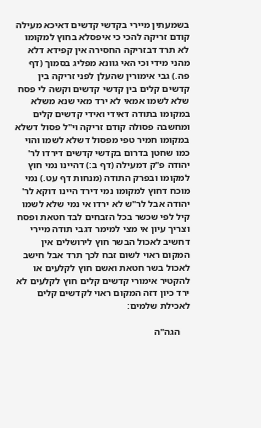בשמעתין מיירי בקדשי קדשים דאיכא מעילה קודם זריקה להכי כי איפסלא בחוץ למקומו לא תרד דבזריקה החסירה אין קפידא דלא מהני מידי וכי האי גוונא מפליג בסמוך (דף פה.) גבי אימורין שהעלן לפני זריקה בין קדשים קלים בין קדשי קדשים וקשה לי פסח שלא לשמו אמאי לא ירד מאי שנא משלא במקומו בתודה דאידי ואידי קדשים קלים ומחשבה פסולה קודם זריקה וי"ל פסול דשלא במקומו חמיר טפי מפסול דשלא לשמו והוי כמו שחטן בדרום בקדשי קדשים דירדו לר' יהודה פ"ק דמעילה (דף ב:) דהיינו נמי חוץ למקומו ובפרק התודה (מנחות דף עט.) נמי מוכח דחוץ למקומו נמי דירד היינו דוקא לר' יהודה אבל לר"ש לא ירדו אי נמי שלא לשמו קיל לפי שכשר בכל הזבחים לבד חטאת ופסח וצריך עיון אי מצי למימר דגבי תודה מיירי דחשיב לאכול הבשר חוץ לירושלים אין המקום ראוי לשום זבח לכך תרד אבל חישב לאכול בשר חטאת ואשם חוץ לקלעים או להקטיר אימורי קדשים קלים חוץ לקלעים לא ירד כיון דזה המקום ראוי לקדשים קלים לאכילת שלמים:

    הגה"ה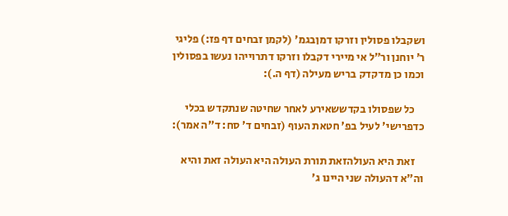ושקבלו פסולין וזרקו דמןבגמ' (לקמן זבחים דף פז:) פליגי ר' יוחנן ור"ל אי מיירי דקבלו וזרקו דתרוייהו נעשו בפסולין וכמו כן מדקדק בריש מעילה (דף ה.):

    כל שפסולו בקדששאירע לאחר שחיטה שנתקדש בכלי כדפרישי' לעיל בפ' חטאת העוף (זבחים ד' סח: ד"ה אמר):

    זאת היא העולהזאת תורת העולה היא העולה זאת והיא וה"א דהעולה שני היינו ג'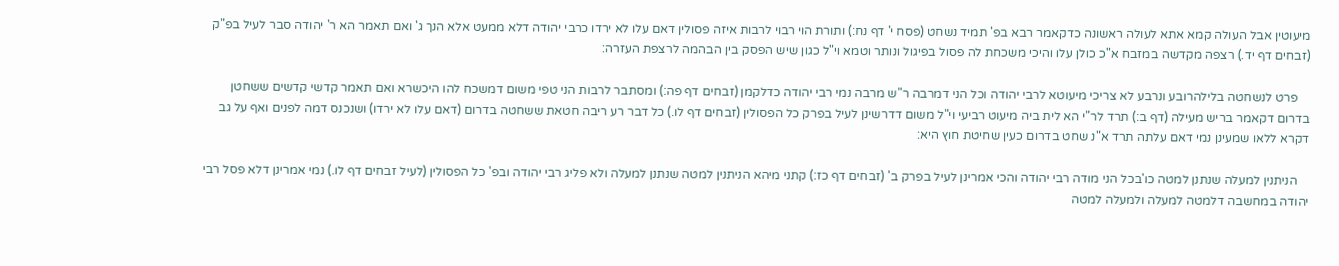מיעוטין אבל העולה קמא אתא לעולה ראשונה כדקאמר רבא בפ' תמיד נשחט (פסח י' דף נח:) ותורת הוי רבוי לרבות איזה פסולין דאם עלו לא ירדו כרבי יהודה דלא ממעט אלא הנך ג' ואם תאמר הא ר' יהודה סבר לעיל בפ"ק (זבחים דף יד.) רצפה מקדשה במזבח א"כ כולן עלו והיכי משכחת לה פסול בפיגול ונותר וטמא וי"ל כגון שיש הפסק בין הבהמה לרצפת העזרה:

    פרט לנשחטה בלילהרובע ונרבע לא צריכי מיעוטא לרבי יהודה וכל הני דמרבה ר"ש מרבה נמי רבי יהודה כדלקמן (זבחים דף פה:) ומסתבר לרבות הני טפי משום דמשכח להו היכשרא ואם תאמר קדשי קדשים ששחטן בדרום דקאמר בריש מעילה (דף ב:) תרד לר"י הא לית ביה מיעוט רביעי וי"ל משום דדרשינן לעיל בפרק כל הפסולין (זבחים דף לו.) כל דבר רע ריבה חטאת ששחטה בדרום (דאם עלו לא ירדו) ושנכנס דמה לפנים ואף על גב דקרא ללאו שמעינן נמי דאם עלתה תרד א"נ שחט בדרום כעין שחיטת חוץ היא:

    הניתנין למעלה שנתנן למטה כו'בכל הני מודה רבי יהודה והכי אמרינן לעיל בפרק ב' (זבחים דף כז:) קתני מיהא הניתנין למטה שנתנן למעלה ולא פליג רבי יהודה ובפ' כל הפסולין (לעיל זבחים דף לו.) נמי אמרינן דלא פסל רבי יהודה במחשבה דלמטה למעלה ולמעלה למטה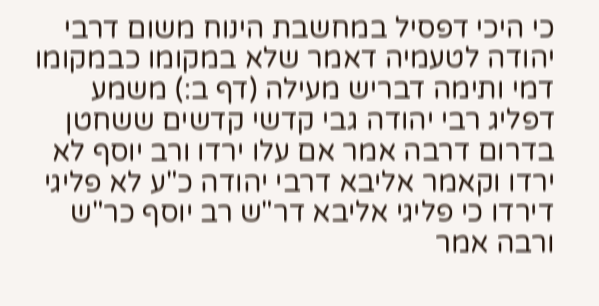כי היכי דפסיל במחשבת הינוח משום דרבי יהודה לטעמיה דאמר שלא במקומו כבמקומו דמי ותימה דבריש מעילה (דף ב:) משמע דפליג רבי יהודה גבי קדשי קדשים ששחטן בדרום דרבה אמר אם עלו ירדו ורב יוסף לא ירדו וקאמר אליבא דרבי יהודה כ"ע לא פליגי דירדו כי פליגי אליבא דר"ש רב יוסף כר"ש ורבה אמר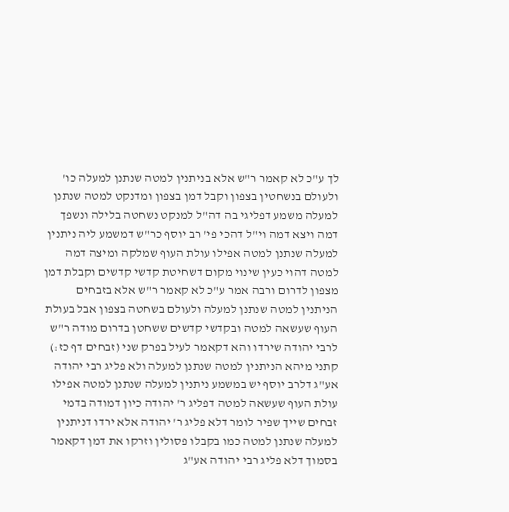לך ע"כ לא קאמר ר"ש אלא בניתנין למטה שנתנן למעלה כו' ולעולם בנשחטין בצפון וקבל דמן בצפון ומדנקט למטה שנתנן למעלה משמע דפליגי בה דה"ל למנקט נשחטה בלילה ונשפך דמה ויצא דמה וי"ל דהכי פי' רב יוסף כר"ש דמשמע ליה ניתנין למעלה שנתנן למטה אפילו עולת העוף שמלקה ומיצה דמה למטה דהוי כעין שינוי מקום דשחיטת קדשי קדשים וקבלת דמן מצפון לדרום ורבה אמר ע"כ לא קאמר ר"ש אלא בזבחים הניתנין למטה שנתנן למעלה ולעולם בשחטה בצפון אבל בעולת העוף שעשאה למטה ובקדשי קדשים ששחטן בדרום מודה ר"ש לרבי יהודה שירדו והא דקאמר לעיל בפרק שני (זבחים דף כז:) קתני מיהא הניתנין למטה שנתנן למעלה ולא פליג רבי יהודה אע"ג דלרב יוסף יש במשמע ניתנין למעלה שנתנן למטה אפילו עולת העוף שעשאה למטה דפליג ר' יהודה כיון דמודה בדמי זבחים שייך שפיר לומר דלא פליג ר' יהודה אלא ירדו דניתנין למעלה שנתנן למטה כמו בקבלו פסולין וזרקו את דמן דקאמר בסמוך דלא פליג רבי יהודה אע"ג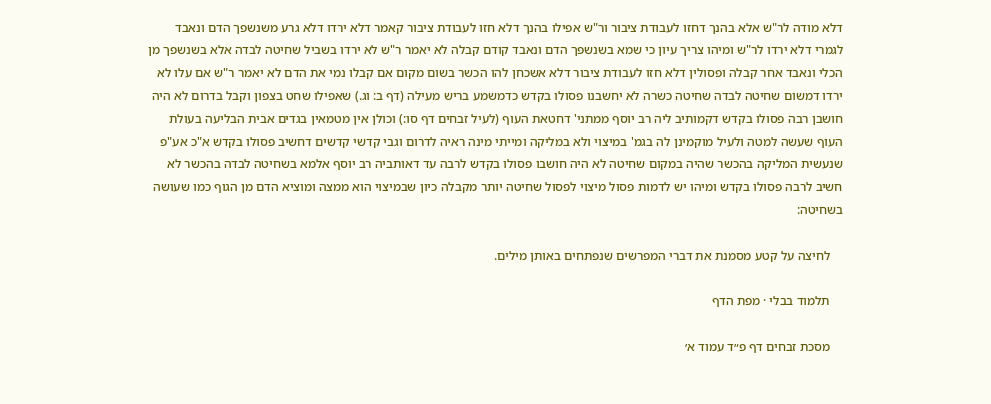דלא מודה לר"ש אלא בהנך דחזו לעבודת ציבור ור"ש אפילו בהנך דלא חזו לעבודת ציבור קאמר דלא ירדו דלא גרע משנשפך הדם ונאבד לגמרי דלא ירדו לר"ש ומיהו צריך עיון כי שמא בשנשפך הדם ונאבד קודם קבלה לא יאמר ר"ש לא ירדו בשביל שחיטה לבדה אלא בשנשפך מן הכלי ונאבד אחר קבלה ופסולין דלא חזו לעבודת ציבור דלא אשכחן להו הכשר בשום מקום אם קבלו נמי את הדם לא יאמר ר"ש אם עלו לא ירדו דמשום שחיטה לבדה שחיטה כשרה לא יחשבנו פסולו בקדש כדמשמע בריש מעילה (דף ב: וג.) שאפילו שחט בצפון וקבל בדרום לא היה חושבן רבה פסולו בקדש דקמותיב ליה רב יוסף ממתני' דחטאת העוף (לעיל זבחים דף סו:) וכולן אין מטמאין בגדים אבית הבליעה בעולת העוף שעשה למטה ולעיל מוקמינן לה בגמ' במיצוי ולא במליקה ומייתי מינה ראיה לדרום וגבי קדשי קדשים דחשיב פסולו בקדש א"כ אע"פ שנעשית המליקה בהכשר שהיה במקום שחיטה לא היה חושבו פסולו בקדש לרבה עד דאותביה רב יוסף אלמא בשחיטה לבדה בהכשר לא חשיב לרבה פסולו בקדש ומיהו יש לדמות פסול מיצוי לפסול שחיטה יותר מקבלה כיון שבמיצוי הוא ממצה ומוציא הדם מן הגוף כמו שעושה בשחיטה:

    לחיצה על קטע מסמנת את דברי המפרשים שנפתחים באותן מילים.

    תלמוד בבלי · מפת הדף

    מסכת זבחים דף פ״ד עמוד א׳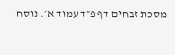מסכת זבחים דף פ״ד עמוד א׳. נוסח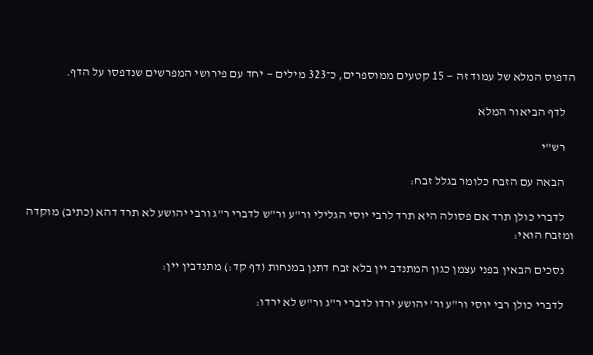הדפוס המלא של עמוד זה — 15 קטעים ממוספרים, כ־323 מילים — יחד עם פירושי המפרשים שנדפסו על הדף.

    לדף הביאור המלא

    רש"י

    הבאה עם הזבח כלומר בגלל זבח:

    לדברי כולן תרד אם פסולה היא תרד לרבי יוסי הגלילי ור"ע ור"ש לדברי ר"ג ורבי יהושע לא תרד דהא (כתיב) מוקדה ומזבח הואי:

    נסכים הבאין בפני עצמן כגון המתנדב יין בלא זבח דתנן במנחות (דף קד:) מתנדבין יין:

    לדברי כולן רבי יוסי ור"ע ור' יהושע ירדו לדברי ר"ג ור"ש לא ירדו: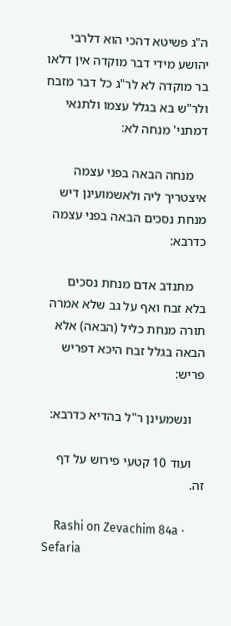ה"ג פשיטא דהכי הוא דלרבי יהושע מידי דבר מוקדה אין דלאו בר מוקדה לא לר"ג כל דבר מזבח ולר"ש בא בגלל עצמו ולתנאי דמתני' מנחה לא:

    מנחה הבאה בפני עצמה איצטריך ליה ולאשמועינן דיש מנחת נסכים הבאה בפני עצמה כדרבא:

    מתנדב אדם מנחת נסכים בלא זבח ואף על גב שלא אמרה תורה מנחת כליל (הבאה) אלא הבאה בגלל זבח היכא דפריש פריש:

    ונשמעינן ר"ל בהדיא כדרבא:

    ועוד 10 קטעי פירוש על דף זה.

    Rashi on Zevachim 84a · Sefaria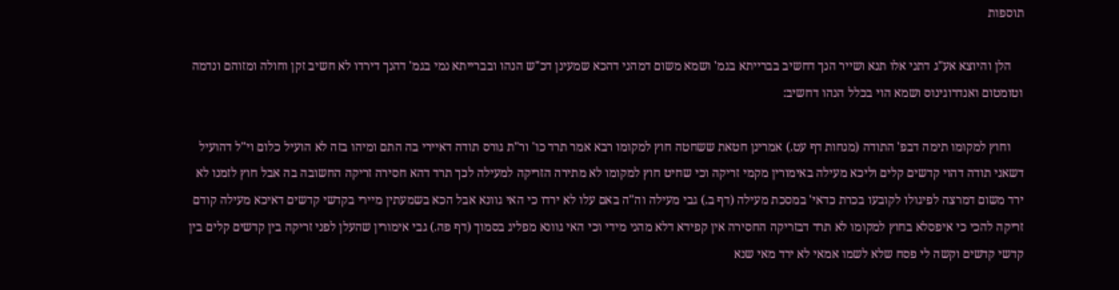תוספות

    הלן והיוצא אע"ג דתני אלו תנא ושייר הנך דחשיב בברייתא בגמ' ושמא משום דמהני דהכא שמעינן דכ"ש הנהו ובברייתא נמי בגמ' דהנך דירדו לא חשיב זקן וחולה ומזוהם ונדמה וטומטום ואנדרוגינוס ושמא הוי בכלל הנהו דחשיב:

    וחוץ למקומו תימה דבפ' התודה (מנחות דף עט.) אמרינן חטאת ששחטה חוץ למקומו רבא אמר תרד כו' ור"ת גורס תודה דאיירי בה התם ומיהו בזה לא הועיל כלום וי"ל דהועיל דשאני תודה דהוי קדשים קלים וליכא מעילה באימורין מקמי זריקה וכי שחיט חוץ למקומו לא מתירה הזריקה למעילה לכך תרד דהא חסירה זריקה החשובה בה אבל חוץ לזמנו לא ירד משום דמרצה לפיגולו לקובעו בכרת כדאי' במסכת מעילה (דף ב.) גבי מעילה וה"ה באם עלו לא ירדו כי האי גוונא אבל הכא בשמעתין מיירי בקדשי קדשים דאיכא מעילה קודם זריקה להכי כי איפסלא בחוץ למקומו לא תרד דבזריקה החסירה אין קפידא דלא מהני מידי וכי האי גוונא מפליג בסמוך (דף פה.) גבי אימורין שהעלן לפני זריקה בין קדשים קלים בין קדשי קדשים וקשה לי פסח שלא לשמו אמאי לא ירד מאי שנא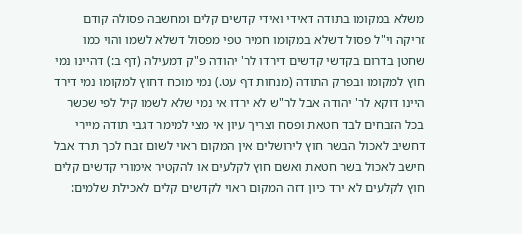משלא במקומו בתודה דאידי ואידי קדשים קלים ומחשבה פסולה קודם זריקה וי"ל פסול דשלא במקומו חמיר טפי מפסול דשלא לשמו והוי כמו שחטן בדרום בקדשי קדשים דירדו לר' יהודה פ"ק דמעילה (דף ב:) דהיינו נמי חוץ למקומו ובפרק התודה (מנחות דף עט.) נמי מוכח דחוץ למקומו נמי דירד היינו דוקא לר' יהודה אבל לר"ש לא ירדו אי נמי שלא לשמו קיל לפי שכשר בכל הזבחים לבד חטאת ופסח וצריך עיון אי מצי למימר דגבי תודה מיירי דחשיב לאכול הבשר חוץ לירושלים אין המקום ראוי לשום זבח לכך תרד אבל חישב לאכול בשר חטאת ואשם חוץ לקלעים או להקטיר אימורי קדשים קלים חוץ לקלעים לא ירד כיון דזה המקום ראוי לקדשים קלים לאכילת שלמים: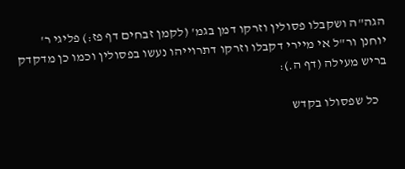הגה"ה ושקבלו פסולין וזרקו דמן בגמ' (לקמן זבחים דף פז:) פליגי ר' יוחנן ור"ל אי מיירי דקבלו וזרקו דתרוייהו נעשו בפסולין וכמו כן מדקדק בריש מעילה (דף ה.):

    כל שפסולו בקדש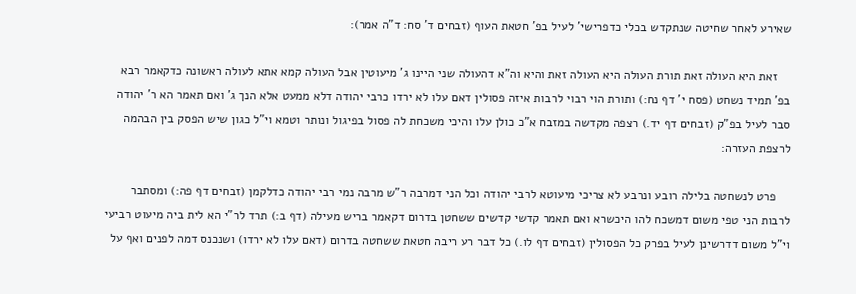שאירע לאחר שחיטה שנתקדש בכלי כדפרישי' לעיל בפ' חטאת העוף (זבחים ד' סח: ד"ה אמר):

    זאת היא העולה זאת תורת העולה היא העולה זאת והיא וה"א דהעולה שני היינו ג' מיעוטין אבל העולה קמא אתא לעולה ראשונה כדקאמר רבא בפ' תמיד נשחט (פסח י' דף נח:) ותורת הוי רבוי לרבות איזה פסולין דאם עלו לא ירדו כרבי יהודה דלא ממעט אלא הנך ג' ואם תאמר הא ר' יהודה סבר לעיל בפ"ק (זבחים דף יד.) רצפה מקדשה במזבח א"כ כולן עלו והיכי משכחת לה פסול בפיגול ונותר וטמא וי"ל כגון שיש הפסק בין הבהמה לרצפת העזרה:

    פרט לנשחטה בלילה רובע ונרבע לא צריכי מיעוטא לרבי יהודה וכל הני דמרבה ר"ש מרבה נמי רבי יהודה כדלקמן (זבחים דף פה:) ומסתבר לרבות הני טפי משום דמשכח להו היכשרא ואם תאמר קדשי קדשים ששחטן בדרום דקאמר בריש מעילה (דף ב:) תרד לר"י הא לית ביה מיעוט רביעי וי"ל משום דדרשינן לעיל בפרק כל הפסולין (זבחים דף לו.) כל דבר רע ריבה חטאת ששחטה בדרום (דאם עלו לא ירדו) ושנכנס דמה לפנים ואף על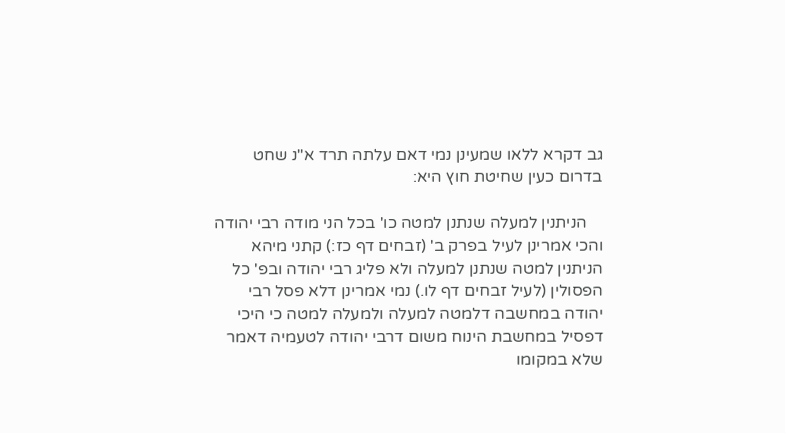גב דקרא ללאו שמעינן נמי דאם עלתה תרד א"נ שחט בדרום כעין שחיטת חוץ היא:

    הניתנין למעלה שנתנן למטה כו' בכל הני מודה רבי יהודה והכי אמרינן לעיל בפרק ב' (זבחים דף כז:) קתני מיהא הניתנין למטה שנתנן למעלה ולא פליג רבי יהודה ובפ' כל הפסולין (לעיל זבחים דף לו.) נמי אמרינן דלא פסל רבי יהודה במחשבה דלמטה למעלה ולמעלה למטה כי היכי דפסיל במחשבת הינוח משום דרבי יהודה לטעמיה דאמר שלא במקומו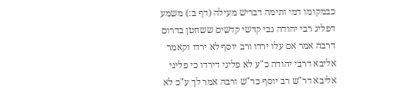כבמקומו דמי ותימה דבריש מעילה (דף ב:) משמע דפליג רבי יהודה גבי קדשי קדשים ששחטן בדרום דרבה אמר אם עלו ירדו ורב יוסף לא ירדו וקאמר אליבא דרבי יהודה כ"ע לא פליגי דירדו כי פליגי אליבא דר"ש רב יוסף כר"ש ורבה אמר לך ע"כ לא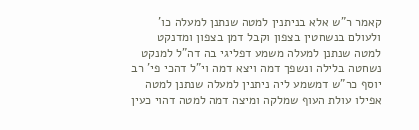קאמר ר"ש אלא בניתנין למטה שנתנן למעלה כו' ולעולם בנשחטין בצפון וקבל דמן בצפון ומדנקט למטה שנתנן למעלה משמע דפליגי בה דה"ל למנקט נשחטה בלילה ונשפך דמה ויצא דמה וי"ל דהכי פי' רב יוסף כר"ש דמשמע ליה ניתנין למעלה שנתנן למטה אפילו עולת העוף שמלקה ומיצה דמה למטה דהוי כעין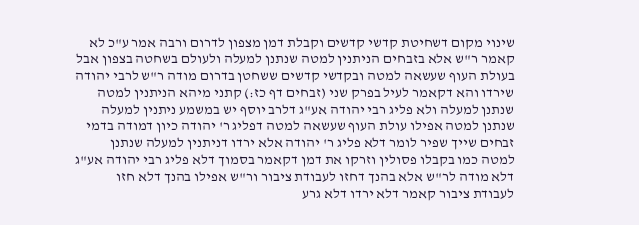שינוי מקום דשחיטת קדשי קדשים וקבלת דמן מצפון לדרום ורבה אמר ע"כ לא קאמר ר"ש אלא בזבחים הניתנין למטה שנתנן למעלה ולעולם בשחטה בצפון אבל בעולת העוף שעשאה למטה ובקדשי קדשים ששחטן בדרום מודה ר"ש לרבי יהודה שירדו והא דקאמר לעיל בפרק שני (זבחים דף כז:) קתני מיהא הניתנין למטה שנתנן למעלה ולא פליג רבי יהודה אע"ג דלרב יוסף יש במשמע ניתנין למעלה שנתנן למטה אפילו עולת העוף שעשאה למטה דפליג ר' יהודה כיון דמודה בדמי זבחים שייך שפיר לומר דלא פליג ר' יהודה אלא ירדו דניתנין למעלה שנתנן למטה כמו בקבלו פסולין וזרקו את דמן דקאמר בסמוך דלא פליג רבי יהודה אע"ג דלא מודה לר"ש אלא בהנך דחזו לעבודת ציבור ור"ש אפילו בהנך דלא חזו לעבודת ציבור קאמר דלא ירדו דלא גרע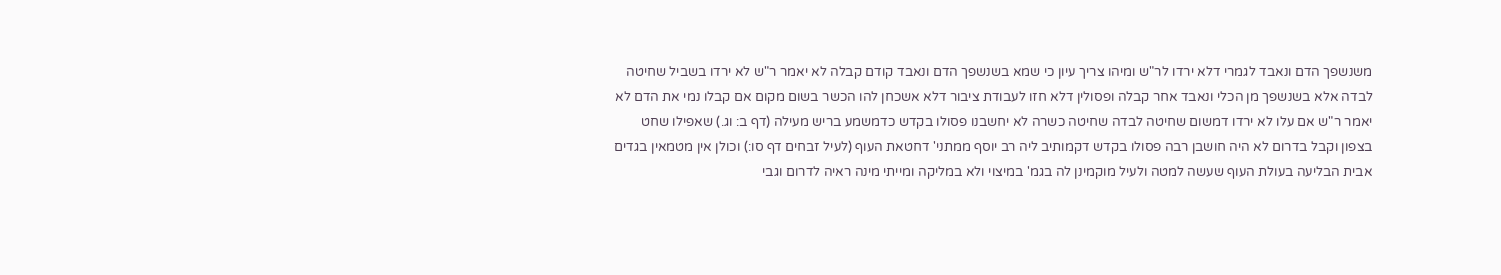משנשפך הדם ונאבד לגמרי דלא ירדו לר"ש ומיהו צריך עיון כי שמא בשנשפך הדם ונאבד קודם קבלה לא יאמר ר"ש לא ירדו בשביל שחיטה לבדה אלא בשנשפך מן הכלי ונאבד אחר קבלה ופסולין דלא חזו לעבודת ציבור דלא אשכחן להו הכשר בשום מקום אם קבלו נמי את הדם לא יאמר ר"ש אם עלו לא ירדו דמשום שחיטה לבדה שחיטה כשרה לא יחשבנו פסולו בקדש כדמשמע בריש מעילה (דף ב: וג.) שאפילו שחט בצפון וקבל בדרום לא היה חושבן רבה פסולו בקדש דקמותיב ליה רב יוסף ממתני' דחטאת העוף (לעיל זבחים דף סו:) וכולן אין מטמאין בגדים אבית הבליעה בעולת העוף שעשה למטה ולעיל מוקמינן לה בגמ' במיצוי ולא במליקה ומייתי מינה ראיה לדרום וגבי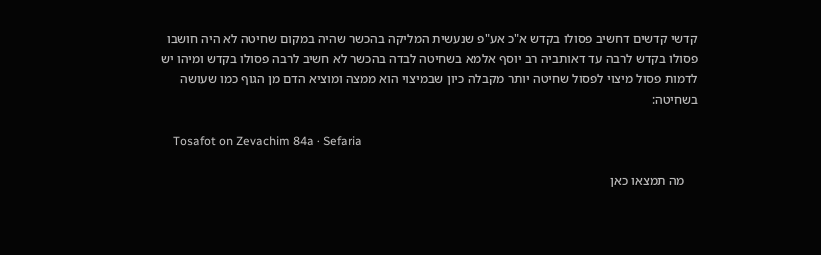קדשי קדשים דחשיב פסולו בקדש א"כ אע"פ שנעשית המליקה בהכשר שהיה במקום שחיטה לא היה חושבו פסולו בקדש לרבה עד דאותביה רב יוסף אלמא בשחיטה לבדה בהכשר לא חשיב לרבה פסולו בקדש ומיהו יש לדמות פסול מיצוי לפסול שחיטה יותר מקבלה כיון שבמיצוי הוא ממצה ומוציא הדם מן הגוף כמו שעושה בשחיטה:

    Tosafot on Zevachim 84a · Sefaria

    מה תמצאו כאן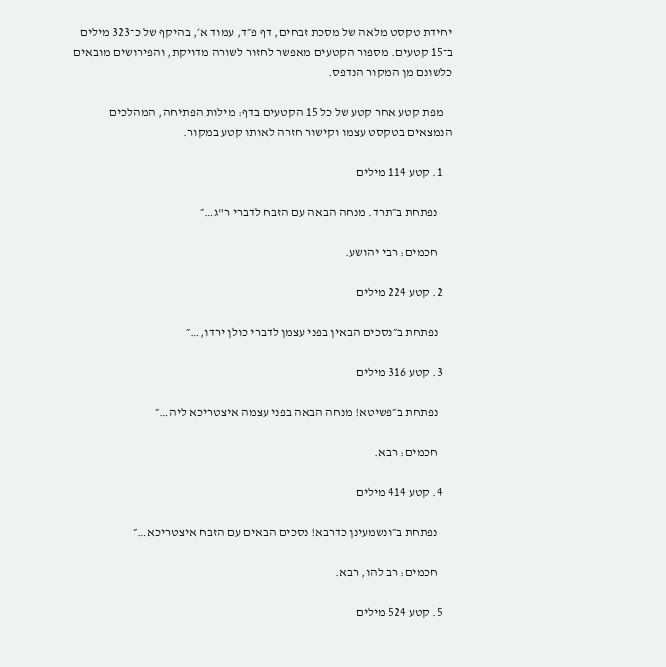יחידת טקסט מלאה של מסכת זבחים, דף פ״ד, עמוד א׳, בהיקף של כ־323 מילים ב־15 קטעים. מספור הקטעים מאפשר לחזור לשורה מדויקת, והפירושים מובאים כלשונם מן המקור הנדפס.

    מפת קטע אחר קטע של כל 15 הקטעים בדף: מילות הפתיחה, המהלכים הנמצאים בטקסט עצמו וקישור חזרה לאותו קטע במקור.

    1. קטע 114 מילים

      נפתחת ב״תרד. מנחה הבאה עם הזבח לדברי ר"ג…״

      חכמים: רבי יהושע.

    2. קטע 224 מילים

      נפתחת ב״נסכים הבאין בפני עצמן לדברי כולן ירדו,…״

    3. קטע 316 מילים

      נפתחת ב״פשיטא! מנחה הבאה בפני עצמה איצטריכא ליה…״

      חכמים: רבא.

    4. קטע 414 מילים

      נפתחת ב״ונשמעינן כדרבא! נסכים הבאים עם הזבח איצטריכא…״

      חכמים: רב להו, רבא.

    5. קטע 524 מילים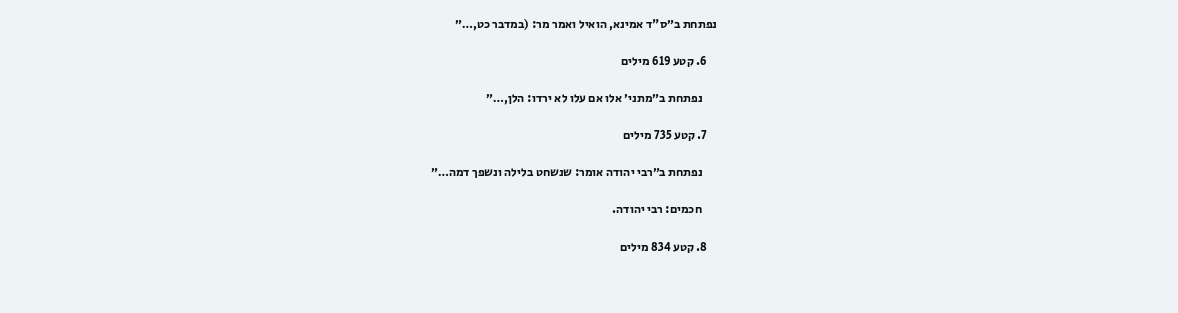נפתחת ב״ס"ד אמינא, הואיל ואמר מר: (במדבר כט,…״

    6. קטע 619 מילים

      נפתחת ב״מתני׳ אלו אם עלו לא ירדו: הלן,…״

    7. קטע 735 מילים

      נפתחת ב״רבי יהודה אומר: שנשחט בלילה ונשפך דמה…״

      חכמים: רבי יהודה.

    8. קטע 834 מילים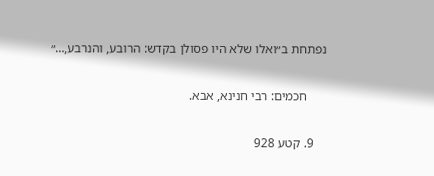נפתחת ב״ואלו שלא היו פסולן בקדש: הרובע, והנרבע,…״

      חכמים: רבי חנינא, אבא.

    9. קטע 928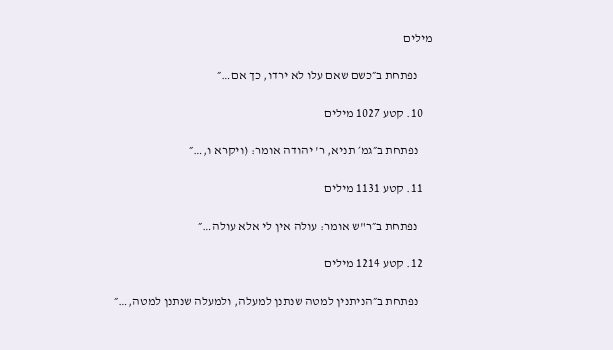מילים

      נפתחת ב״כשם שאם עלו לא ירדו, כך אם…״

    10. קטע 1027 מילים

      נפתחת ב״גמ׳ תניא, ר' יהודה אומר: (ויקרא ו,…״

    11. קטע 1131 מילים

      נפתחת ב״ר"ש אומר: עולה אין לי אלא עולה…״

    12. קטע 1214 מילים

      נפתחת ב״הניתנין למטה שנתנן למעלה, ולמעלה שנתנן למטה,…״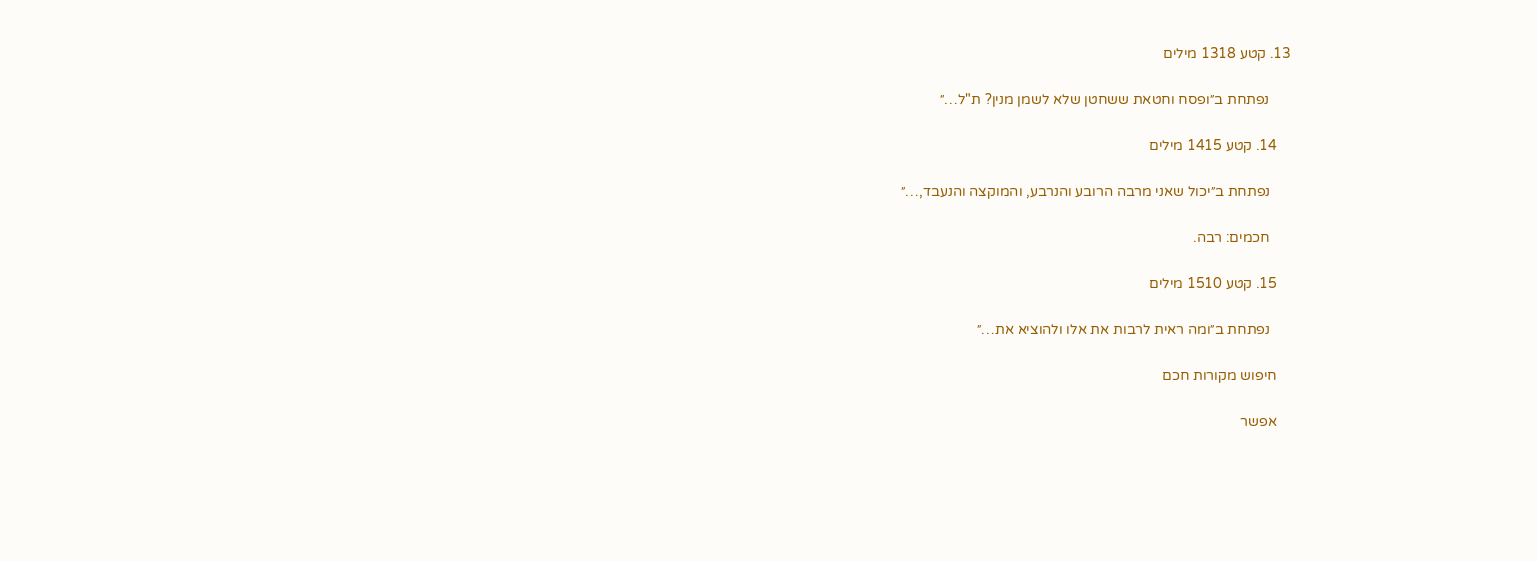13. קטע 1318 מילים

      נפתחת ב״ופסח וחטאת ששחטן שלא לשמן מנין? ת"ל…״

    14. קטע 1415 מילים

      נפתחת ב״יכול שאני מרבה הרובע והנרבע, והמוקצה והנעבד,…״

      חכמים: רבה.

    15. קטע 1510 מילים

      נפתחת ב״ומה ראית לרבות את אלו ולהוציא את…״

    חיפוש מקורות חכם

    אפשר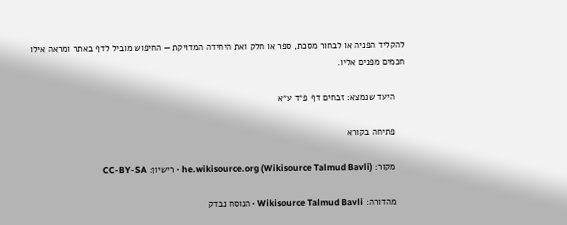להקליד הפניה או לבחור מסכת, ספר או חלק ואת היחידה המדויקת — החיפוש מוביל לדף באתר ומראה אילו חכמים מפנים אליו.

    היעד שנמצא: זבחים דף פ״ד ע״א

    פתיחה בקורא

    מקור: he.wikisource.org (Wikisource Talmud Bavli) · רישיון: CC-BY-SA

    מהדורה: Wikisource Talmud Bavli · הנוסח נבדק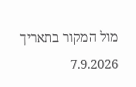מול המקור בתאריך 7.9.2026